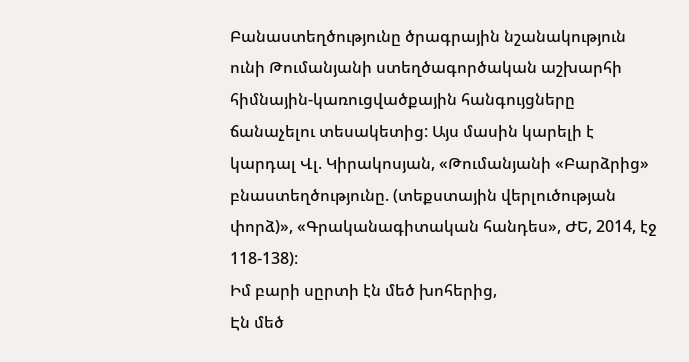Բանաստեղծությունը ծրագրային նշանակություն ունի Թումանյանի ստեղծագործական աշխարհի հիմնային-կառուցվածքային հանգույցները ճանաչելու տեսակետից: Այս մասին կարելի է կարդալ Վլ. Կիրակոսյան, «Թումանյանի «Բարձրից» բնաստեղծությունը. (տեքստային վերլուծության փորձ)», «Գրականագիտական հանդես», ԺԵ, 2014, էջ 118-138):
Իմ բարի սըրտի էն մեծ խոհերից,
Էն մեծ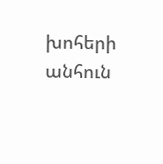խոհերի անհուն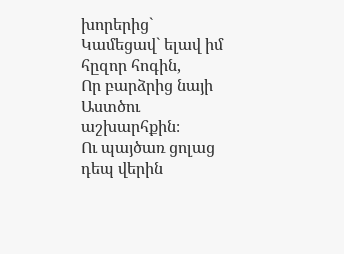խորերից`
Կամեցավ` ելավ իմ հըզոր հոգին,
Որ բարձրից նայի Աստծու աշխարհքին։
Ու պայծառ ցոլաց դեպ վերին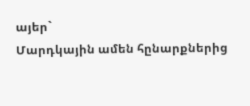այեր`
Մարդկային ամեն հընարքներից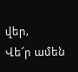վեր,
Վե՜ր ամեն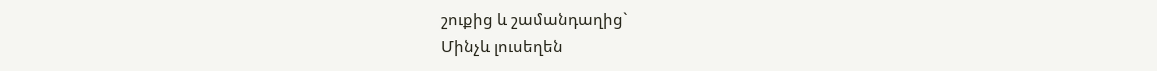շուքից և շամանդաղից`
Մինչև լուսեղեն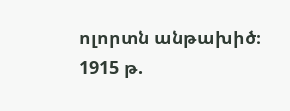ոլորտն անթախիծ։
1915 թ.